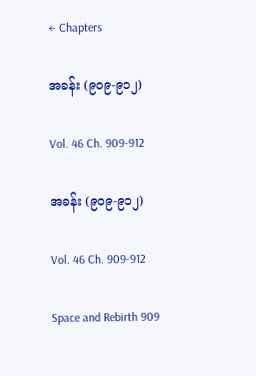← Chapters

အခန်း (၉၀၉-၉၁၂)

Vol. 46 Ch. 909-912

အခန်း (၉၀၉-၉၁၂)

Vol. 46 Ch. 909-912

Space and Rebirth 909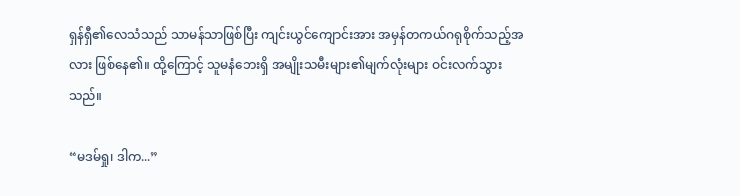ရှန်ရှီ၏လေသံသည် သာမန်သာဖြစ်ပြီး ကျင်းယွင်ကျောင်းအား အမှန်တကယ်ဂရုစိုက်သည့်အလား ဖြစ်နေ၏။ ထို့ကြောင့် သူမနံဘေးရှိ အမျိုးသမီးများ၏မျက်လုံးများ ဝင်းလက်သွားသည်။

“မဒမ်ရှု၊ ဒါက...”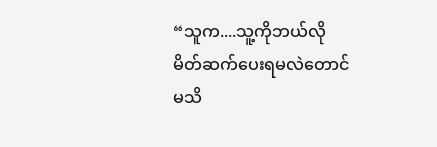“သူက....သူ့ကိုဘယ်လိုမိတ်ဆက်ပေးရမလဲတောင်မသိ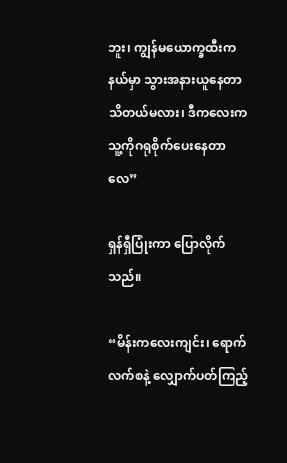ဘူး၊ ကျွန်မယောက္ခထီးက နယ်မှာ သွားအနားယူနေတာသိတယ်မလား၊ ဒီကလေးက သူ့ကိုဂရုစိုက်ပေးနေတာလေ”

ရှန်ရှီပြုံးကာ ပြောလိုက်သည်။

“မိန်းကလေးကျင်း၊ ရောက်လက်စနဲ့ လျှောက်ပတ်ကြည့်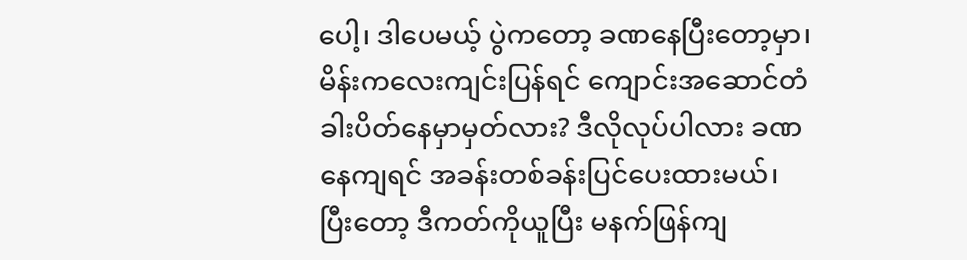ပေါ့၊ ဒါပေမယ့် ပွဲကတော့ ခဏနေပြီးတော့မှာ၊ မိန်းကလေးကျင်းပြန်ရင် ကျောင်းအဆောင်တံခါးပိတ်နေမှာမှတ်လား? ဒီလိုလုပ်ပါလား ခဏနေကျရင် အခန်းတစ်ခန်းပြင်ပေးထားမယ်၊ ပြီးတော့ ဒီကတ်ကိုယူပြီး မနက်ဖြန်ကျ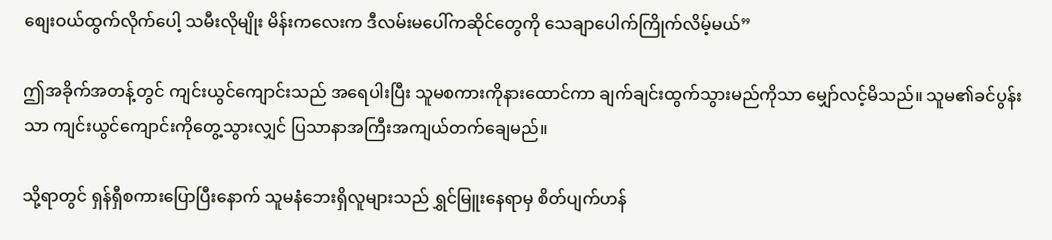စျေးဝယ်ထွက်လိုက်ပေါ့ သမီးလိုမျိုး မိန်းကလေးက ဒီလမ်းမပေါ်ကဆိုင်တွေကို သေချာပေါက်ကြိုက်လိမ့်မယ်”

ဤအခိုက်အတန့်တွင် ကျင်းယွင်ကျောင်းသည် အရေပါးပြီး သူမစကားကိုနားထောင်ကာ ချက်ချင်းထွက်သွားမည်ကိုသာ မျှော်လင့်မိသည်။ သူမ၏ခင်ပွန်းသာ ကျင်းယွင်ကျောင်းကိုတွေ့သွားလျှင် ပြသာနာအကြီးအကျယ်တက်ချေမည်။

သို့ရာတွင် ရှန်ရှီစကားပြောပြီးနောက် သူမနံဘေးရှိလူများသည် ရွှင်မြူးနေရာမှ စိတ်ပျက်ဟန်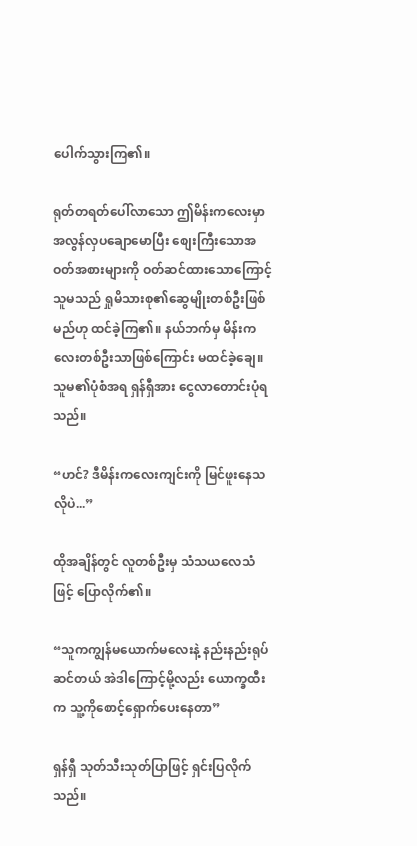ပေါက်သွားကြ၏။

ရုတ်တရတ်ပေါ်လာသော ဤမိန်းကလေးမှာ အလွန်လှပချောမောပြီး စျေးကြီးသောအဝတ်အစားများကို ဝတ်ဆင်ထားသောကြောင့် သူမသည် ရှုမိသားစု၏ဆွေမျိုးတစ်ဦးဖြစ်မည်ဟု ထင်ခဲ့ကြ၏။ နယ်ဘက်မှ မိန်းကလေးတစ်ဦးသာဖြစ်ကြောင်း မထင်ခဲ့ချေ။ သူမ၏ပုံစံအရ ရှန်ရှီအား ငွေလာ‌တောင်းပုံရသည်။

“ဟင်? ဒီမိန်းကလေးကျင်းကို မြင်ဖူးနေသလိုပဲ...”

ထိုအချိန်တွင် လူတစ်ဦးမှ သံသယလေသံဖြင့် ပြောလိုက်၏။

“သူကကျွန်မယောက်မလေးနဲ့ နည်းနည်းရုပ်ဆင်တယ် အဲဒါကြောင့်မို့လည်း ယောက္ခထီးက သူ့ကိုစောင့်ရှောက်ပေးနေတာ”

ရှန်ရှီ သုတ်သီးသုတ်ပြာဖြင့် ရှင်းပြလိုက်သည်။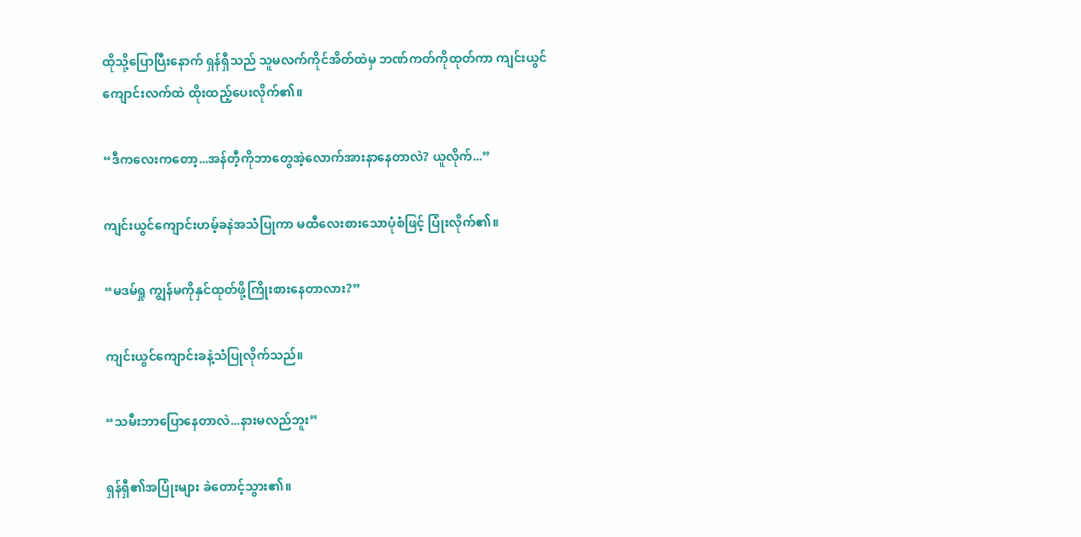ထိုသို့ပြောပြီးနောက် ရှန်ရှီသည် သူမလက်ကိုင်အိတ်ထဲမှ ဘဏ်ကတ်ကိုထုတ်ကာ ကျင်းယွင်ကျောင်းလက်ထဲ ထိုးထည့်ပေးလိုက်၏။

“ဒီက‌လေးကတော့...အန်တီ့ကိုဘာတွေအဲ့လောက်အားနာနေတာလဲ? ယူလိုက်...”

ကျင်းယွင်ကျောင်းဟမ့်ခနဲအသံပြုကာ မထီလေးစားသောပုံစံဖြင့် ပြုံးလိုက်၏။

“မဒမ်ရှု ကျွန်မကိုနှင်ထုတ်ဖို့ကြိုးစားနေတာလား?”

ကျင်းယွင်ကျောင်းခနဲ့သံပြုလိုက်သည်။

“သမီးဘာပြောနေတာလဲ...နားမလည်ဘူး”

ရှန်ရှီ၏အပြုံးများ ခဲတောင့်သွား၏။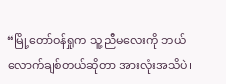“မြို့တော်ဝန်ရှုက သူ့ညီမလေးကို ဘယ်လောက်ချစ်တယ်ဆိုတာ အားလုံးအသိပဲ၊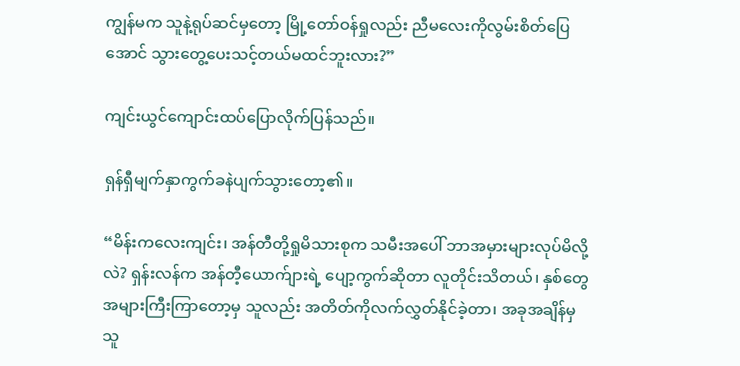ကျွန်မက သူနဲ့ရုပ်ဆင်မှတော့ မြို့တော်ဝန်ရှုလည်း ညီမလေးကိုလွမ်းစိတ်ပြေအောင် သွားတွေ့ပေးသင့်တယ်မထင်ဘူးလား?”

ကျင်းယွင်ကျောင်းထပ်ပြောလိုက်ပြန်သည်။

ရှန်ရှီမျက်နှာကွက်ခနဲပျက်သွားတော့၏။

“မိန်းကလေးကျင်း၊ အန်တီတို့ရှုမိသားစုက သမီးအပေါ် ဘာအမှားများလုပ်မိလို့လဲ? ရှန်းလန်က အန်တီ့ယောက်ျားရဲ့ ပျော့ကွက်ဆိုတာ လူတိုင်းသိတယ်၊ နှစ်တွေအများကြီးကြာတော့မှ သူလည်း အတိတ်ကိုလက်လွှတ်နိုင်ခဲ့တာ၊ အခုအချိန်မှ သူ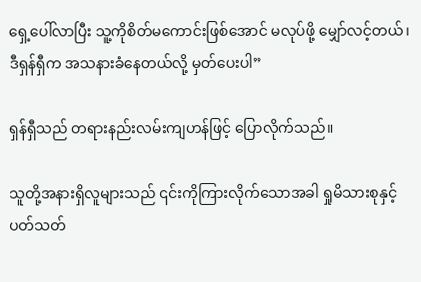ရှေ့ပေါ်လာပြီး သူ့ကိုစိတ်မကောင်းဖြစ်အောင် မလုပ်ဖို့ မျှော်လင့်တယ်၊ ဒီရှန်ရှီက အသနားခံနေတယ်လို့ မှတ်ပေးပါ”

ရှန်ရှီသည် တရားနည်းလမ်းကျဟန်ဖြင့် ပြောလိုက်သည်။

သူတို့အနားရှိလူများသည် ၎င်းကိုကြားလိုက်သောအခါ ရှုမိသားစုနှင့်ပတ်သတ်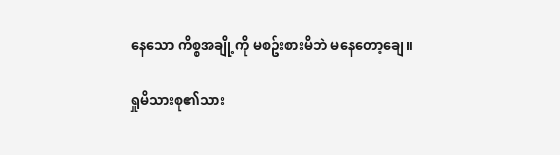နေသော ကိစ္စအချို့ကို မစဥ်းစားမိဘဲ မနေတော့ချေ။

ရှုမိသားစု၏သား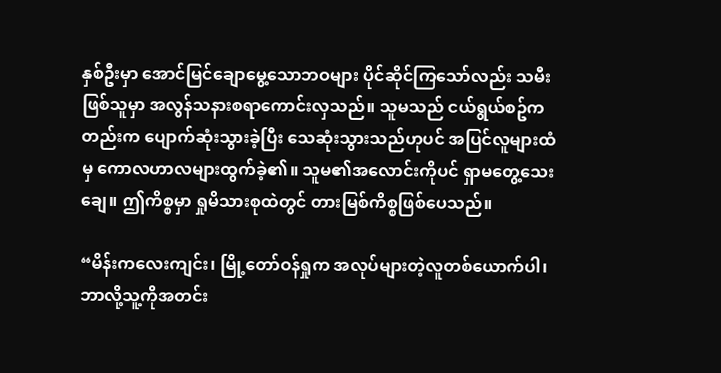နှစ်ဦးမှာ အောင်မြင်ချောမွေ့သောဘဝများ ပိုင်ဆိုင်ကြသော်လည်း သမီးဖြစ်သူမှာ အလွန်သနားစရာကောင်းလှသည်။ သူမသည် ငယ်ရွယ်စဥ်ကတည်းက ပျောက်ဆုံးသွားခဲ့ပြီး သေဆုံးသွားသည်ဟုပင် အပြင်လူများထံမှ ကောလဟာလများထွက်ခဲ့၏။ သူမ၏အလောင်းကိုပင် ရှာမတွေ့သေးချေ။ ဤကိစ္စမှာ ရှုမိသားစုထဲတွင် တားမြစ်ကိစ္စဖြစ်ပေသည်။

“မိန်းကလေးကျင်း၊ မြို့တော်ဝန်ရှုက အလုပ်များတဲ့လူတစ်ယောက်ပါ၊ ဘာလို့သူ့ကိုအတင်း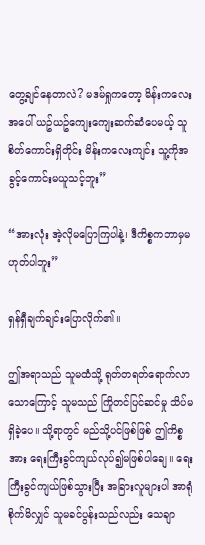တွေ့ချင်နေတာလဲ? မဒမ်ရှုကတော့ မိန်းကလေးအပေါ် ယဥ်ယဥ်ကျေးကျေးဆက်ဆံပေမယ့် သူစိတ်ကောင်းရှိတိုင်း မိန်းကလေးကျင်း သူ့ကိုအခွင့်ကောင်းမယူသင့်ဘူး”

“အားလုံး အဲ့လိုမပြောကြပါနဲ့၊ ဒီကိစ္စကဘာမှမဟုတ်ပါဘူး”

ရှန်ရှီချက်ချင်းပြောလိုက်၏။

ဤအရာသည် သူမထံသို့ ရုတ်တရတ်ရောက်လာသောကြောင့် သူမသည် ကြိုတင်ပြင်ဆင်မှု သိပ်မရှိခဲ့ပေ။ သို့ရာတွင် မည်သို့ပင်ဖြစ်ဖြစ် ဤကိစ္စအား ရေးကြီးခွင်ကျယ်လုပ်၍မဖြစ်ပါချေ။ ရေးကြီးခွင်ကျယ်ဖြစ်သွားပြီး အခြားလူများပါ အာရုံစိုက်မိလျှင် သူမခင်ပွန်းသည်လည်း သေချာ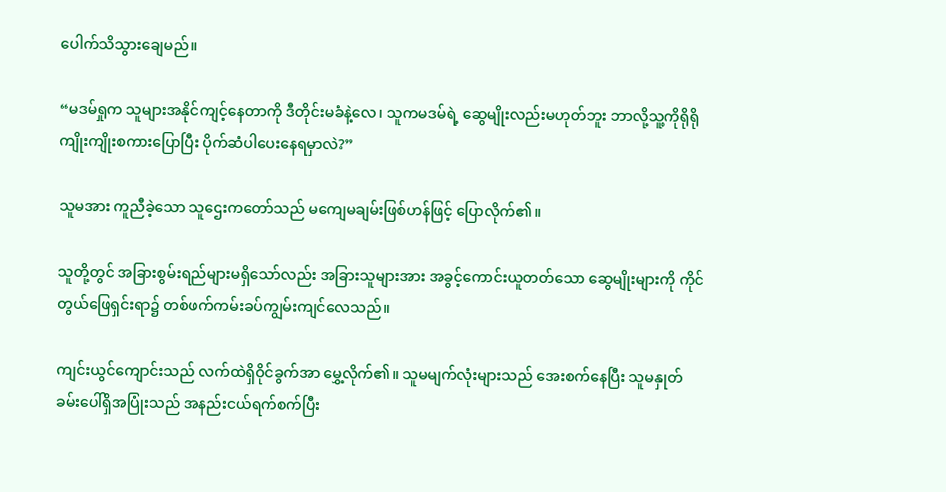ပေါက်သိသွားချေမည်။

“မဒမ်ရှုက သူများအနိုင်ကျင့်နေတာကို ဒီတိုင်းမခံနဲ့လေ၊ သူကမဒမ်ရဲ့ ဆွေမျိုးလည်းမဟုတ်ဘူး ဘာလို့သူ့ကိုရိုရိုကျိုးကျိုးစကားပြောပြီး ပိုက်ဆံပါပေးနေရမှာလဲ?”

သူမအား ကူညီခဲ့‌သော သူဌေးကတော်သည် မကျေမချမ်းဖြစ်ဟန်ဖြင့် ပြောလိုက်၏။

သူတို့တွင် အခြားစွမ်းရည်များမရှိသော်လည်း အခြားသူများအား အခွင့်ကောင်းယူတတ်သော ဆွေမျိုးများကို ကိုင်တွယ်ဖြေရှင်းရာ၌ တစ်ဖက်ကမ်းခပ်ကျွမ်းကျင်လေသည်။

ကျင်းယွင်ကျောင်းသည် လက်ထဲရှိဝိုင်ခွက်အာ မွှေ့လိုက်၏။ သူမမျက်လုံးများသည် အေးစက်နေပြီး သူမနှုတ်ခမ်းပေါ်ရှိအပြုံးသည် အနည်းငယ်ရက်စက်ပြီး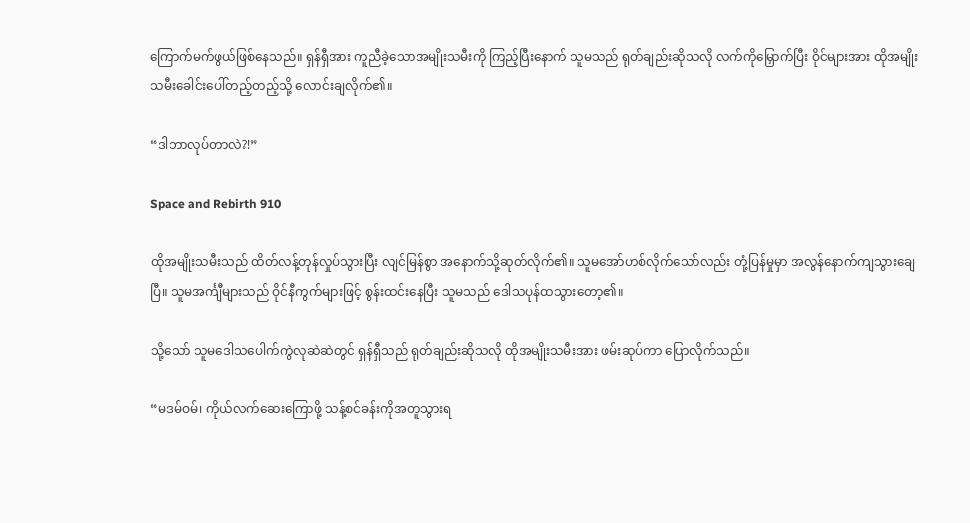ကြောက်မက်ဖွယ်ဖြစ်နေသည်။ ရှန်ရှီအား ကူညီခဲ့သောအမျိုးသမီးကို ကြည့်ပြီးနောက် သူမသည် ရုတ်ချည်းဆိုသလို လက်ကိုမြှောက်ပြီး ဝိုင်များအား ထိုအမျိုးသမီးခေါင်းပေါ်တည့်တည့်သို့ လောင်းချလိုက်၏။

“ဒါဘာလုပ်တာလဲ?!”

Space and Rebirth 910

ထိုအမျိုးသမီးသည် ထိတ်လန့်တုန်လှုပ်သွားပြီး လျင်မြန်စွာ အနောက်သို့ဆုတ်လိုက်၏။ သူမအော်ဟစ်လိုက်သော်လည်း တုံ့ပြန်မှုမှာ အလွန်နောက်ကျသွားချေပြီ။ သူမအင်္ကျီများသည် ဝိုင်နီကွက်များဖြင့် စွန်းထင်းနေပြီး သူမသည် ဒေါသပုန်ထသွားတော့၏။

သို့သော် သူမဒေါသပေါက်ကွဲလုဆဲဆဲတွင် ရှန်ရှီသည် ရုတ်ချည်းဆိုသလို ထိုအမျိုးသမီးအား ဖမ်းဆုပ်ကာ ပြောလိုက်သည်။

“မဒမ်ဝမ်၊ ကိုယ်လက်ဆေးကြောဖို့ သန့်စင်ခန်းကိုအတူသွားရ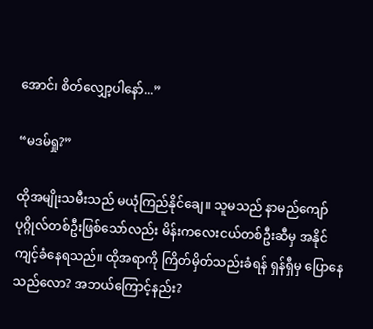အောင်၊ စိတ်လျှော့ပါနော်...”

“မဒမ်ရှု?”

ထိုအမျိုးသမီးသည် မယုံကြည်နိုင်ချေ။ သူမသည် နာမည်ကျော်ပုဂ္ဂိုလ်တစ်ဦးဖြစ်သော်လည်း မိန်းကလေးငယ်တစ်ဦးဆီမှ အနိုင်ကျင့်ခံနေရသည်။ ထိုအရာကို ကြိတ်မှိတ်သည်းခံရန် ရှန်ရှီမှ ပြောနေသည်လော? အဘယ်ကြောင့်နည်း?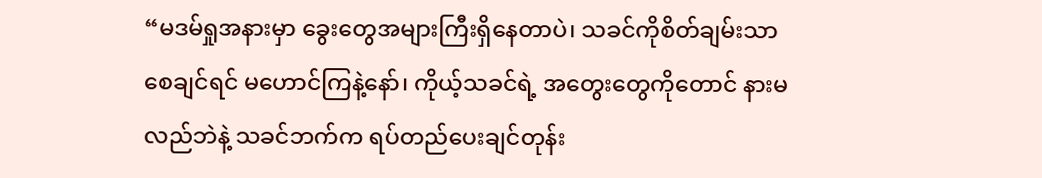“မဒမ်ရှုအနားမှာ ခွေးတွေအများကြီးရှိနေတာပဲ၊ သခင်ကိုစိတ်ချမ်းသာစေချင်ရင် မဟောင်ကြနဲ့နော်၊ ကိုယ့်သခင်ရဲ့ အတွေးတွေကိုတောင် နားမလည်ဘဲနဲ့ သခင်ဘက်က ရပ်တည်ပေးချင်တုန်း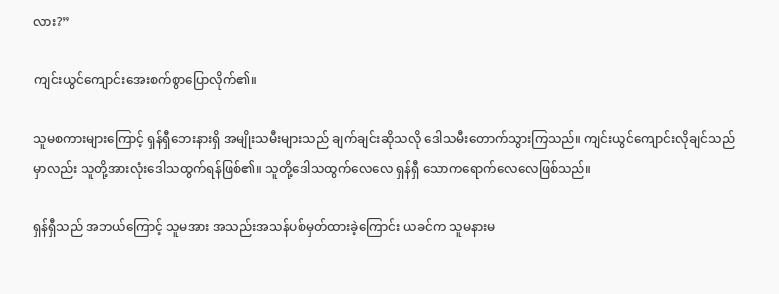လား?”

ကျင်းယွင်ကျောင်းအေးစက်စွာပြောလိုက်၏။

သူမစကားများကြောင့် ရှန်ရှီဘေးနားရှိ အမျိုးသမီးများသည် ချက်ချင်းဆိုသလို ‌ဒေါသမီးတောက်သွားကြသည်။ ကျင်းယွင်ကျောင်းလိုချင်သည်မှာလည်း သူတို့အားလုံးဒေါသထွက်ရန်ဖြစ်၏။ သူတို့ဒေါသထွက်လေလေ ရှန်ရှီ သောကရောက်လေလေဖြစ်သည်။

ရှန်ရှီသည် အဘယ်ကြောင့် သူမအား အသည်းအသန်ပစ်မှတ်ထားခဲ့ကြောင်း ယခင်က သူမနားမ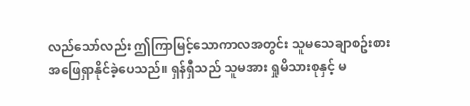လည်သော်လည်း ဤကြာမြင့်သောကာလအတွင်း သူမသေချာစဥ်းစားအဖြေရှာနိုင်ခဲ့ပေသည်။ ရှန်ရှီသည် သူမအား ရှုမိသားစုနှင့် မ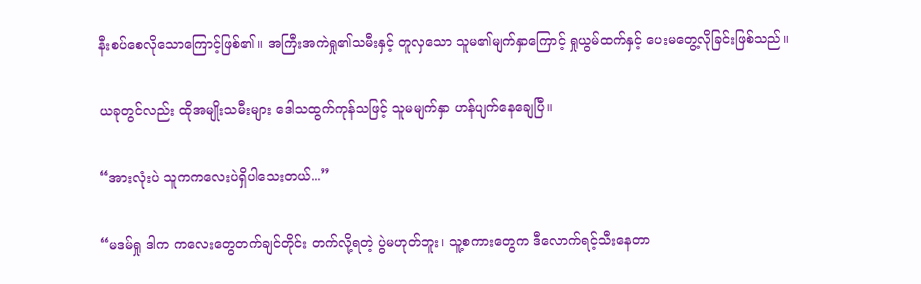နီးစပ်စေလိုသောကြောင့်ဖြစ်၏။ အကြီးအကဲရှု၏သမီးနှင့် တူလှသော သူမ၏မျက်နှာကြောင့် ရှုယွမ်ထက်နှင့် ပေးမတွေ့လိုခြင်းဖြစ်သည်။

ယခုတွင်လည်း ထိုအမျိုးသမီးများ ဒေါသထွက်ကုန်သဖြင့် သူမမျက်နှာ ဟန်ပျက်နေချေပြီ။

“အားလုံးပဲ သူကကလေးပဲရှိပါသေးတယ်...”

“မဒမ်ရှု ဒါက ကလေးတွေတက်ချင်တိုင်း တက်လို့ရတဲ့ ပွဲမဟုတ်ဘူး၊ သူ့စကားတွေက ဒီလောက်ရင့်သီးနေတာ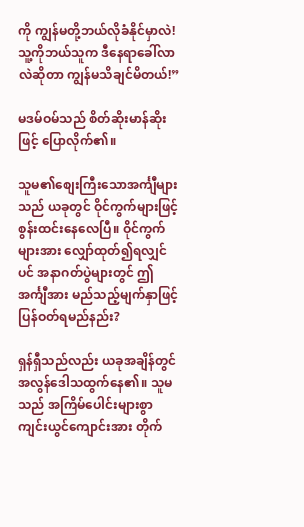ကို ကျွန်မတို့ဘယ်လိုခံနိုင်မှာလဲ! သူ့ကိုဘယ်သူက ဒီနေရာခေါ်လာလဲဆိုတာ ကျွန်မသိချင်မိတယ်!”

မဒမ်ဝမ်သည် စိတ်ဆိုးမာန်ဆိုးဖြင့် ပြောလိုက်၏။

သူမ၏စျေးကြီးသောအင်္ကျီများသည် ယခုတွင် ဝိုင်ကွက်များဖြင့် စွန်းထင်းနေလေပြီ။ ဝိုင်ကွက်များအား လျှော်ထုတ်၍ရလျှင်ပင် အနာဂတ်ပွဲများတွင် ဤအင်္ကျီအား မည်သည့်မျက်နှာဖြင့် ပြန်ဝတ်ရမည်နည်း?

ရှန်ရှီသည်လည်း ယခုအချိန်တွင် အလွန်ဒေါသထွက်နေ၏။ သူမသည် အကြိမ်ပေါင်းများစွာ ကျင်းယွင်ကျောင်းအား တိုက်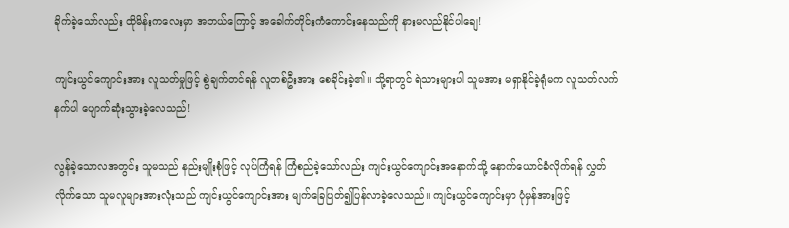ခိုက်ခဲ့သော်လည်း ထိုမိန်းကလေးမှာ အဘယ်ကြောင့် အခေါက်တိုင်းကံကောင်းနေသည်ကို နားမလည်နိုင်ပါချေ!

ကျင်းယွင်ကျောင်းအား လူသတ်မှုဖြင့် စွဲချက်တင်ရန် လူတစ်ဦးအား စေခိုင်းခဲ့၏။ သို့ရာတွင် ရဲသားများပါ သူမအား မရှာနိုင်ခဲ့ရုံမက လူသတ်လက်နက်ပါ ပျောက်ဆုံးသွားခဲ့လေသည်!

လွန်ခဲ့သောလအတွင်း သူမသည် နည်းမျိုးစုံဖြင့် လုပ်ကြံရန် ကြံစည်ခဲ့သော်လည်း ကျင်းယွင်ကျောင်းအနောက်သို့ နောက်ယောင်ခံလိုက်ရန် လွှတ်လိုက်သော သူမလူများအားလုံးသည် ကျင်းယွင်ကျောင်းအား မျက်ခြေပြတ်၍ပြန်လာခဲ့လေသည်။ ကျင်းယွင်ကျောင်းမှာ ပုံမှန်အားဖြင့်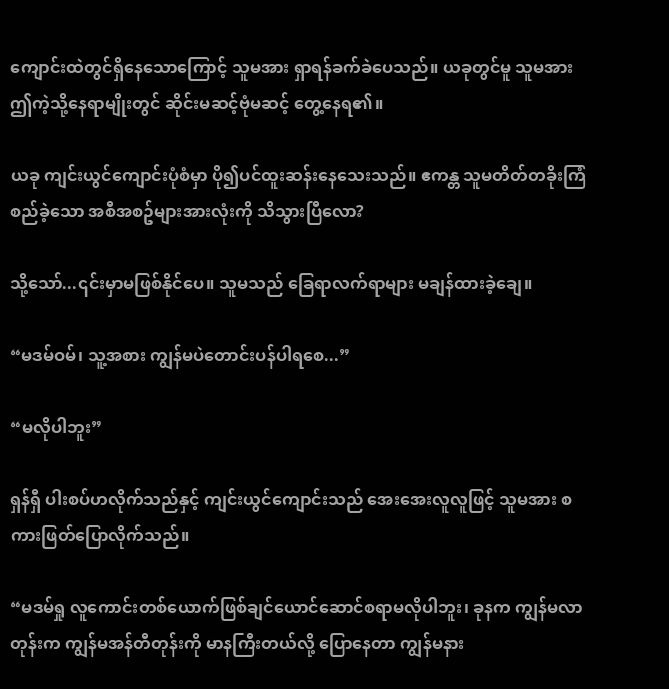ကျောင်းထဲတွင်ရှိနေသောကြောင့် သူမအား ရှာရန်ခက်ခဲပေသည်။ ယခုတွင်မူ သူမအား ဤကဲ့သို့နေရာမျိုးတွင် ဆိုင်းမဆင့်ဗုံမဆင့် တွေ့နေရ၏။

ယခု ကျင်းယွင်ကျောင်းပုံစံမှာ ပို၍ပင်ထူးဆန်းနေသေးသည်။ ဧကန္တ သူမတိတ်တခိုးကြံစည်ခဲ့သော အစီအစဥ်များအားလုံးကို သိသွားပြီလော?

သို့သော်...၎င်းမှာမဖြစ်နိုင်ပေ။ သူမသည် ခြေရာလက်ရာများ မချန်ထားခဲ့ချေ။

“မဒမ်ဝမ်၊ သူ့အစား ကျွန်မပဲတောင်းပန်ပါရစေ...”

“မလိုပါဘူး”

ရှန်ရှီ ပါးစပ်ဟလိုက်သည်နှင့် ကျင်းယွင်ကျောင်းသည် အေးအေးလူလူဖြင့် သူမအား စကားဖြတ်ပြောလိုက်သည်။

“မဒမ်ရှု လူကောင်းတစ်ယောက်ဖြစ်ချင်ယောင်ဆောင်စရာမလိုပါဘူး၊ ခုနက ကျွန်မလာတုန်းက ကျွန်မအန်တီတုန်းကို မာနကြီးတယ်လို့ ပြောနေတာ ကျွန်မနား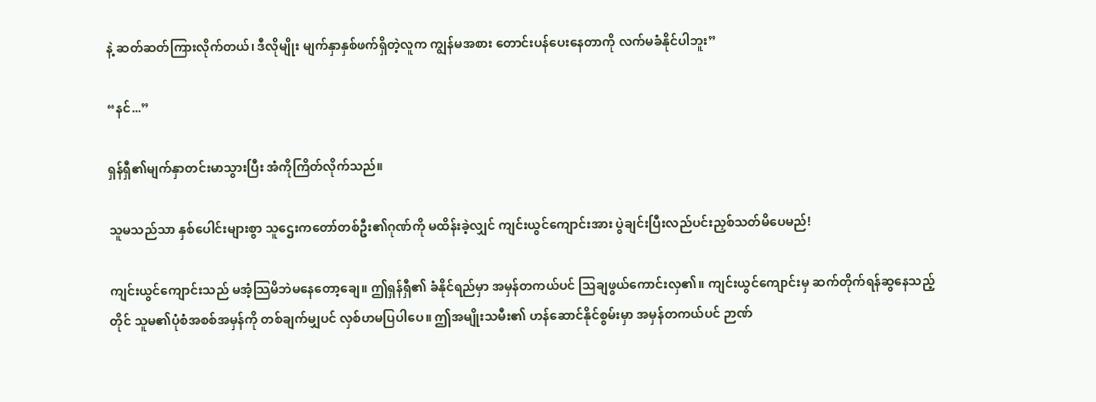နဲ့ ဆတ်ဆတ်ကြားလိုက်တယ်၊ ဒီလိုမျိုး မျက်နှာနှစ်ဖက်ရှိတဲ့လူက ကျွန်မအစား တောင်းပန်ပေးနေတာကို လက်မခံနိုင်ပါဘူး”

“နင်...”

ရှန်ရှီ၏မျက်နှာတင်းမာသွားပြီး အံကိုကြိတ်လိုက်သည်။

သူမသည်သာ နှစ်ပေါင်းများစွာ သူဌေးကတော်တစ်ဦး၏ဂုဏ်ကို မထိန်းခဲ့လျှင် ကျင်းယွင်ကျောင်းအား ပွဲချင်းပြီးလည်ပင်းညှစ်သတ်မိပေမည်!

ကျင်းယွင်ကျောင်းသည် မအံ့သြမိဘဲမနေတော့ချေ။ ဤရှန်ရှီ၏ ခံနိုင်ရည်မှာ အမှန်တကယ်ပင် သြချဖွယ်ကောင်းလှ၏။ ကျင်းယွင်ကျောင်းမှ ဆက်တိုက်ရန်ဆွနေသည့်တိုင် သူမ၏ပုံစံအစစ်အမှန်ကို တစ်ချက်မျှပင် လှစ်ဟမပြပါပေ။ ဤအမျိုးသမီး၏ ဟန်ဆောင်နိုင်စွမ်းမှာ အမှန်တကယ်ပင် ဉာဏ်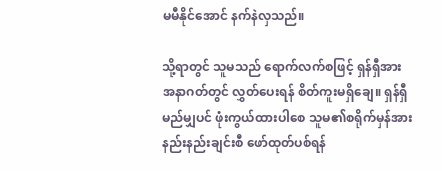မမီနိုင်အောင် နက်နဲလှသည်။

သို့ရာတွင် သူမသည် ရောက်လက်စဖြင့် ရှန်ရှီအား အနာဂတ်တွင် လွှတ်ပေးရန် စိတ်ကူးမရှိချေ။ ရှန်ရှီမည်မျှပင် ဖုံးကွယ်ထားပါစေ သူမ၏စရိုက်မှန်အား နည်းနည်းချင်းစီ ဖော်ထုတ်ပစ်ရန်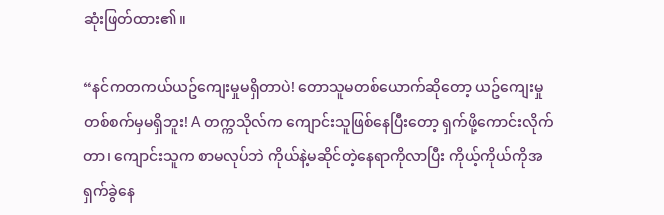ဆုံးဖြတ်ထား၏။

“နင်ကတကယ်ယဥ်ကျေးမှုမရှိတာပဲ! တောသူမတစ်ယောက်ဆိုတော့ ယဥ်ကျေးမှုတစ်စက်မှမရှိဘူး! A တက္ကသိုလ်က ကျောင်းသူဖြစ်နေပြီးတော့ ရှက်ဖို့ကောင်းလိုက်တာ၊ ‌ကျောင်းသူက စာမလုပ်ဘဲ ကိုယ်နဲ့မဆိုင်တဲ့နေရာကိုလာပြီး ကိုယ့်ကိုယ်ကိုအရှက်ခွဲနေ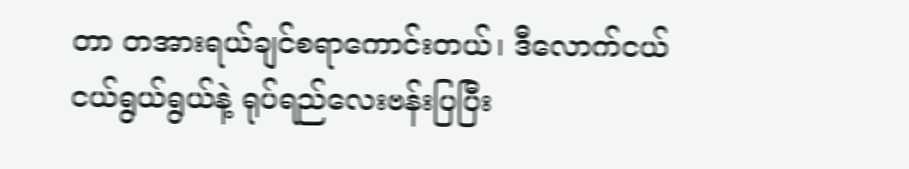တာ တအားရယ်ချင်စရာကောင်းတယ်၊ ဒီလောက်ငယ်ငယ်ရွယ်ရွယ်နဲ့ ရုပ်ရည်လေးဗန်းပြပြီး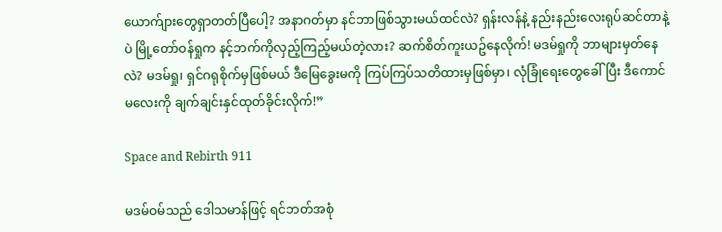ယောက်ျားတွေရှာတတ်ပြီပေါ့? အနာဂတ်မှာ နင်ဘာဖြစ်သွားမယ်ထင်လဲ? ရှန်းလန်နဲ့ နည်းနည်းလေးရုပ်ဆင်တာနဲ့ပဲ မြို့တော်ဝန်ရှုက နင့်ဘက်ကိုလှည့်ကြည့်မယ်တဲ့လား? ဆက်စိတ်ကူးယဥ်နေလိုက်! မဒမ်ရှုကို ဘာများမှတ်နေလဲ? မဒမ်ရှု၊ ရှင်ဂရုစိုက်မှဖြစ်မယ် ဒီမြေခွေးမကို ကြပ်ကြပ်သတိထားမှဖြစ်မှာ၊ လုံခြုံရေးတွေခေါ်ပြီး ဒီကောင်မလေးကို ချက်ချင်းနှင်ထုတ်ခိုင်းလိုက်!”

Space and Rebirth 911

မဒမ်ဝမ်သည် ဒေါသမာန်ဖြင့် ရင်ဘတ်အစုံ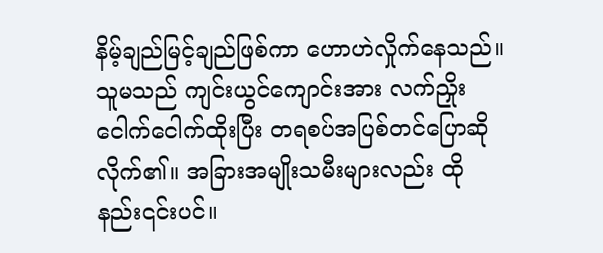နိမ့်ချည်မြင့်ချည်ဖြစ်ကာ ဟောဟဲလှိုက်နေသည်။ သူမသည် ကျင်းယွင်ကျောင်းအား လက်ညှိုးငေါက်ငေါက်ထိုးပြီး တရစပ်အပြစ်တင်ပြောဆိုလိုက်၏။ အခြားအမျိုးသမီးများလည်း ထိုနည်း၎င်းပင်။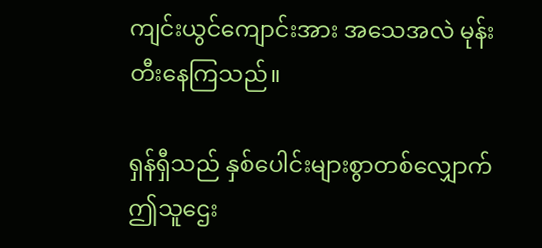ကျင်းယွင်ကျောင်းအား အသေအလဲ မုန်းတီးနေကြသည်။

ရှန်ရှီသည် နှစ်ပေါင်းများစွာတစ်လျှောက် ဤသူဌေး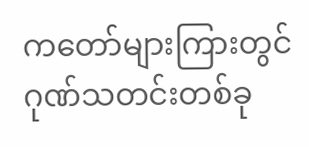ကတော်များကြားတွင် ဂုဏ်သတင်းတစ်ခု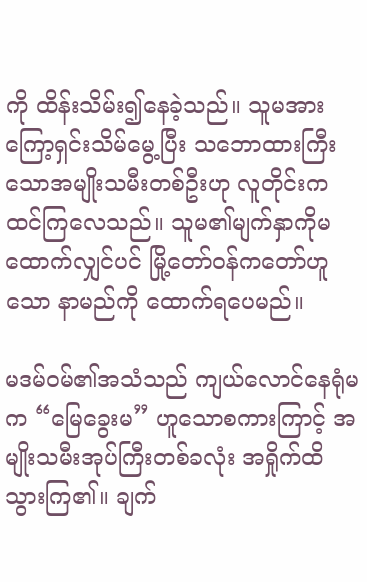ကို ထိန်းသိမ်း၍နေခဲ့သည်။ သူမအား ကြော့ရှင်းသိမ်မွေ့ပြီး သဘောထားကြီးသောအမျိုးသမီးတစ်ဦးဟု လူတိုင်းကထင်ကြလေသည်။ သူမ၏မျက်နှာကိုမထောက်လျှင်ပင် မြို့တော်ဝန်ကတော်ဟူသော နာမည်ကို ထောက်ရပေမည်။

မဒမ်ဝမ်၏အသံသည် ကျယ်လောင်နေရုံမက “မြေခွေးမ” ဟူသောစကားကြာင့် အမျိုးသမီးအုပ်ကြီးတစ်ခလုံး အရှိုက်ထိသွားကြ၏။ ချက်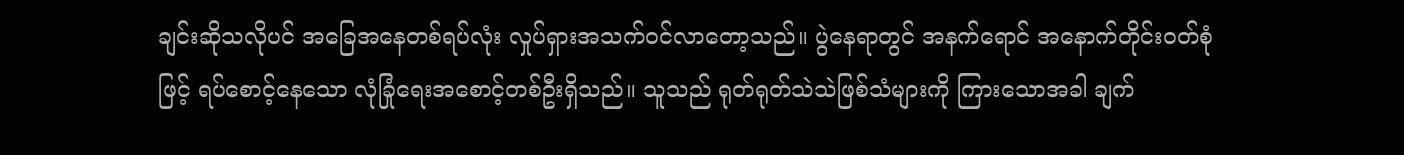ချင်းဆိုသလိုပင် အခြေအနေတစ်ရပ်လုံး လှုပ်ရှားအသက်ဝင်လာတော့သည်။ ပွဲနေရာတွင် အနက်ရောင် အနောက်တိုင်းဝတ်စုံဖြင့် ရပ်စောင့်နေသော လုံခြုံရေးအစောင့်တစ်ဦးရှိသည်။ သူသည် ရုတ်ရုတ်သဲသဲဖြစ်သံများကို ကြားသောအခါ ချက်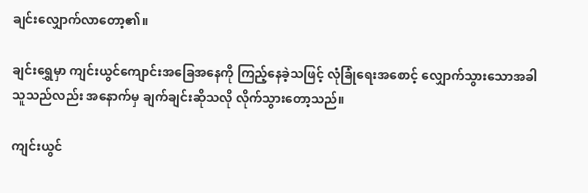ချင်းလျှောက်လာတော့၏။

ချင်းရွှေမှာ ကျင်းယွင်ကျောင်းအခြေအနေကို ကြည့်နေခဲ့သဖြင့် လုံခြုံရေးအစောင့် လျှောက်သွားသောအခါ သူသည်လည်း အနောက်မှ ချက်ချင်းဆိုသလို လိုက်သွားတော့သည်။

ကျင်းယွင်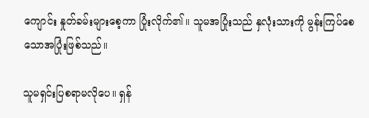ကျောင်း နှုတ်ခမ်းများစေ့ကာ ပြုံးလိုက်၏။ သူမအပြုံးသည် နှလုံးသားကို မွန်းကြပ်စေသောအပြုံးဖြစ်သည်။

သူမရှင်းပြစရာမလိုပေ။ ရှန်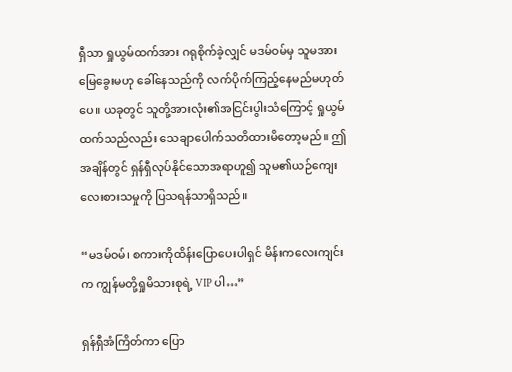ရှီသာ ရှုယွမ်ထက်အား ဂရုစိုက်ခဲ့လျှင် မဒမ်ဝမ်မှ သူမအား မြေခွေးမဟု ခေါ်နေသည်ကို လက်ပိုက်ကြည့်နေမည်မဟုတ်ပေ။ ယခုတွင် သူတို့အားလုံး၏အငြင်းပွါးသံကြောင့် ရှုယွမ်ထက်သည်လည်း သေချာပေါက်သတိထားမိတော့မည်။ ဤအချိန်တွင် ရှန်ရှီလုပ်နိုင်သောအရာဟူ၍ သူမ၏ယဉ်ကျေးလေးစားသမှုကို ပြသရန်သာရှိသည်။

“မဒမ်ဝမ်၊ စကားကိုထိန်းပြောပေးပါရှင် မိန်းကလေးကျင်းက ကျွန်မတို့ရှုမိသားစုရဲ့ VIP ပါ…”

ရှန်ရှီအံကြိတ်ကာ ပြော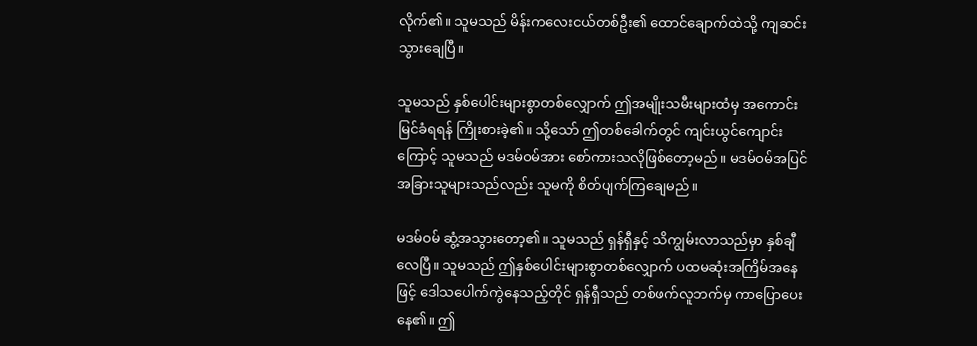လိုက်၏။ သူမသည် မိန်းကလေးငယ်တစ်ဦး၏ ထောင်ချောက်ထဲသို့ ကျဆင်းသွားချေပြီ။

သူမသည် နှစ်ပေါင်းများစွာတစ်လျှောက် ဤအမျိုးသမီးများထံမှ အကောင်းမြင်ခံရရန် ကြိုးစားခဲ့၏။ သို့သော် ဤတစ်ခေါက်တွင် ကျင်းယွင်ကျောင်းကြောင့် သူမသည် မဒမ်ဝမ်အား စော်ကားသလိုဖြစ်တော့မည်။ မဒမ်ဝမ်အပြင် အခြားသူများသည်လည်း သူမကို စိတ်ပျက်ကြချေမည်။

မဒမ်ဝမ် ဆွံ့အသွားတော့၏။ သူမသည် ရှန်ရှီနှင့် သိကျွမ်းလာသည်မှာ နှစ်ချီလေပြီ။ သူမသည် ဤနှစ်ပေါင်းများစွာတစ်လျှောက် ပထမဆုံးအကြိမ်အနေဖြင့် ဒေါသပေါက်ကွဲနေသည့်တိုင် ရှန်ရှီသည် တစ်ဖက်လူဘက်မှ ကာပြောပေးနေ၏။ ဤ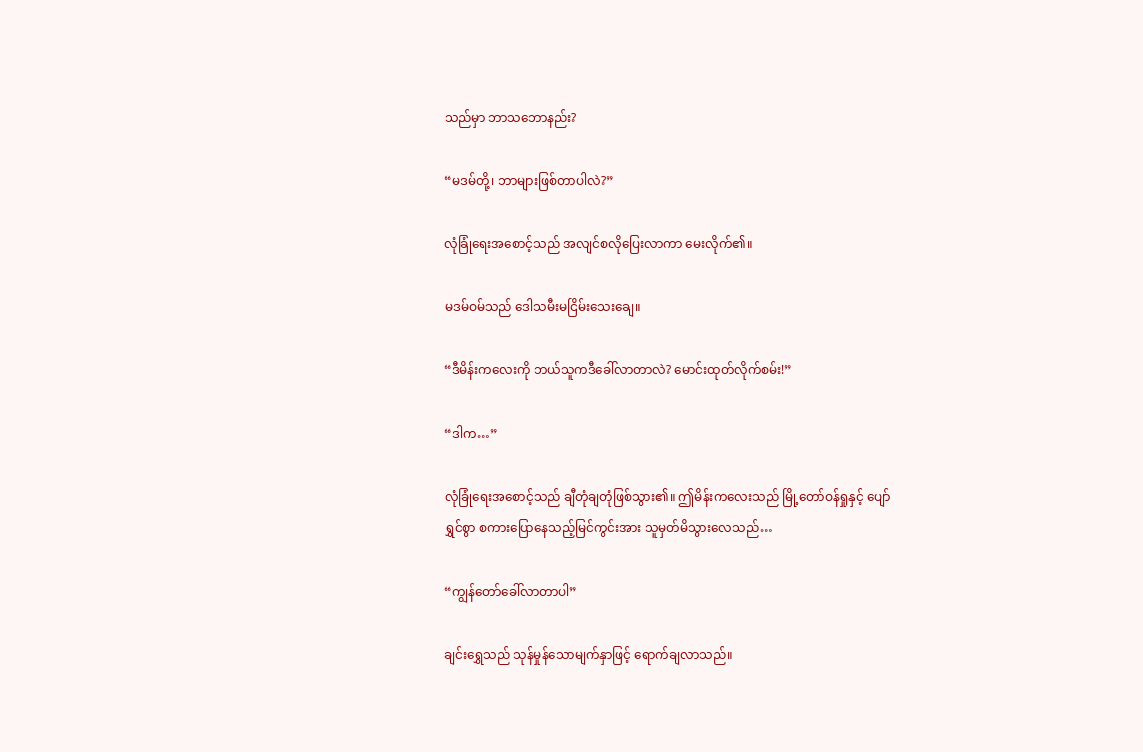သည်မှာ ဘာသဘောနည်း?

“မဒမ်တို့၊ ဘာများဖြစ်တာပါလဲ?”

လုံခြုံရေးအစောင့်သည် အလျင်စလိုပြေးလာကာ မေးလိုက်၏။

မဒမ်ဝမ်သည် ဒေါသမီးမငြိမ်းသေးချေ။

“ဒီမိန်းကလေးကို ဘယ်သူကဒီခေါ်လာတာလဲ? မောင်းထုတ်လိုက်စမ်း!”

“ဒါက…”

လုံခြုံရေးအစောင့်သည် ချီတုံချတုံဖြစ်သွား၏။ ဤမိန်းကလေးသည် မြို့တော်ဝန်ရှုနှင့် ပျော်ရွှင်စွာ စကားပြောနေသည့်မြင်ကွင်းအား သူမှတ်မိသွားလေသည်…

“ကျွန်တော်ခေါ်လာတာပါ”

ချင်းရွှေသည် သုန်မှုန်သောမျက်နှာဖြင့် ရောက်ချလာသည်။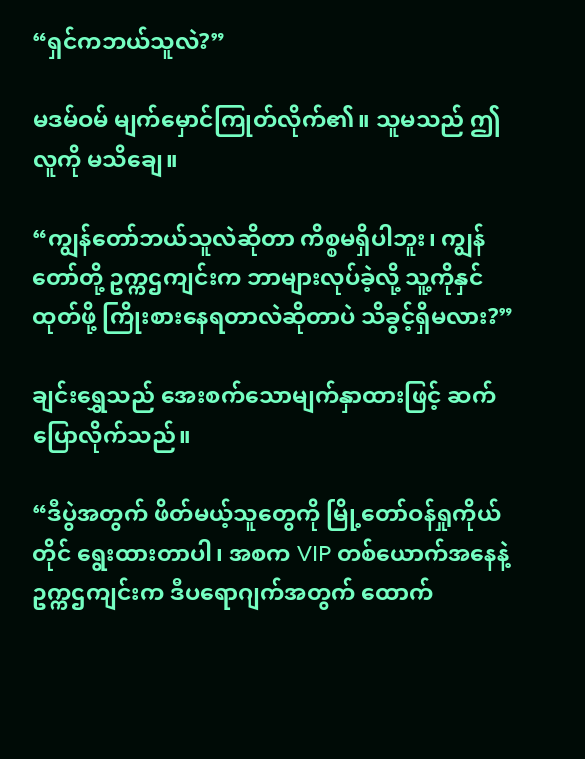“ရှင်ကဘယ်သူလဲ?”

မဒမ်ဝမ် မျက်မှောင်ကြုတ်လိုက်၏။ သူမသည် ဤလူကို မသိချေ။

“ကျွန်တော်ဘယ်သူလဲဆိုတာ ကိစ္စမရှိပါဘူး၊ ကျွန်တော်တို့ ဥက္ကဌကျင်းက ဘာများလုပ်ခဲ့လို့ သူ့ကိုနှင်ထုတ်ဖို့ ကြိုးစားနေရတာလဲဆိုတာပဲ သိခွင့်ရှိမလား?”

ချင်းရွှေသည် အေးစက်သောမျက်နှာထားဖြင့် ဆက်ပြောလိုက်သည်။

“ဒီပွဲအတွက် ဖိတ်မယ့်သူတွေကို မြို့တော်ဝန်ရှုကိုယ်တိုင် ရွေးထားတာပါ၊ အစက VIP တစ်ယောက်အနေနဲ့ ဥက္ကဌကျင်းက ဒီပရောဂျက်အတွက် ထောက်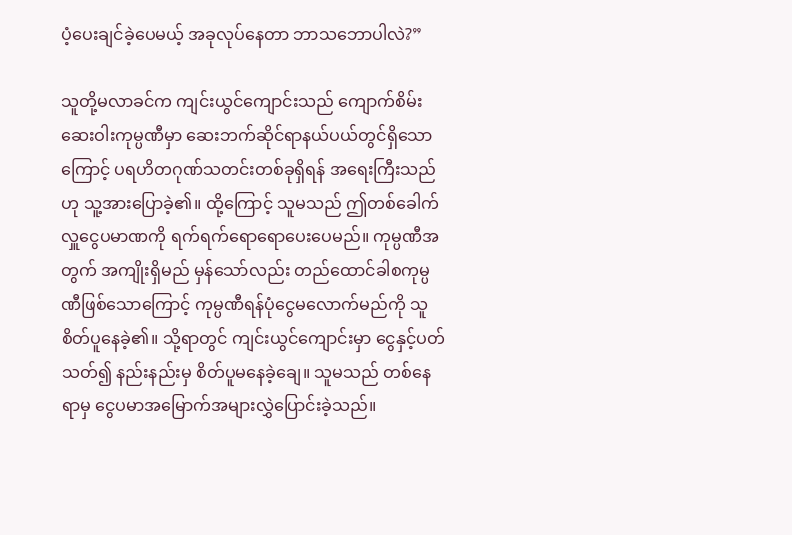ပံ့ပေးချင်ခဲ့ပေမယ့် အခုလုပ်နေတာ ဘာသဘောပါလဲ?”

သူတို့မလာခင်က ကျင်းယွင်ကျောင်းသည် ကျောက်စိမ်းဆေးဝါးကုမ္ပဏီမှာ ဆေးဘက်ဆိုင်ရာနယ်ပယ်တွင်ရှိသောကြောင့် ပရဟိတဂုဏ်သတင်းတစ်ခုရှိရန် အရေးကြီးသည်ဟု သူ့အားပြောခဲ့၏။ ထို့ကြောင့် သူမသည် ဤတစ်ခေါက် လှူငွေပမာဏကို ရက်ရက်ရောရောပေးပေမည်။ ကုမ္ပဏီအတွက် အကျိုးရှိမည် မှန်သော်လည်း တည်ထောင်ခါစကုမ္ပဏီဖြစ်သောကြောင့် ကုမ္ပဏီရန်ပုံငွေမလောက်မည်ကို သူစိတ်ပူနေခဲ့၏။ သို့ရာတွင် ကျင်းယွင်ကျောင်းမှာ ငွေနှင့်ပတ်သတ်၍ နည်းနည်းမှ စိတ်ပူမနေခဲ့ချေ။ သူမသည် တစ်နေရာမှ ငွေပမာအမြောက်အများလွှဲပြောင်းခဲ့သည်။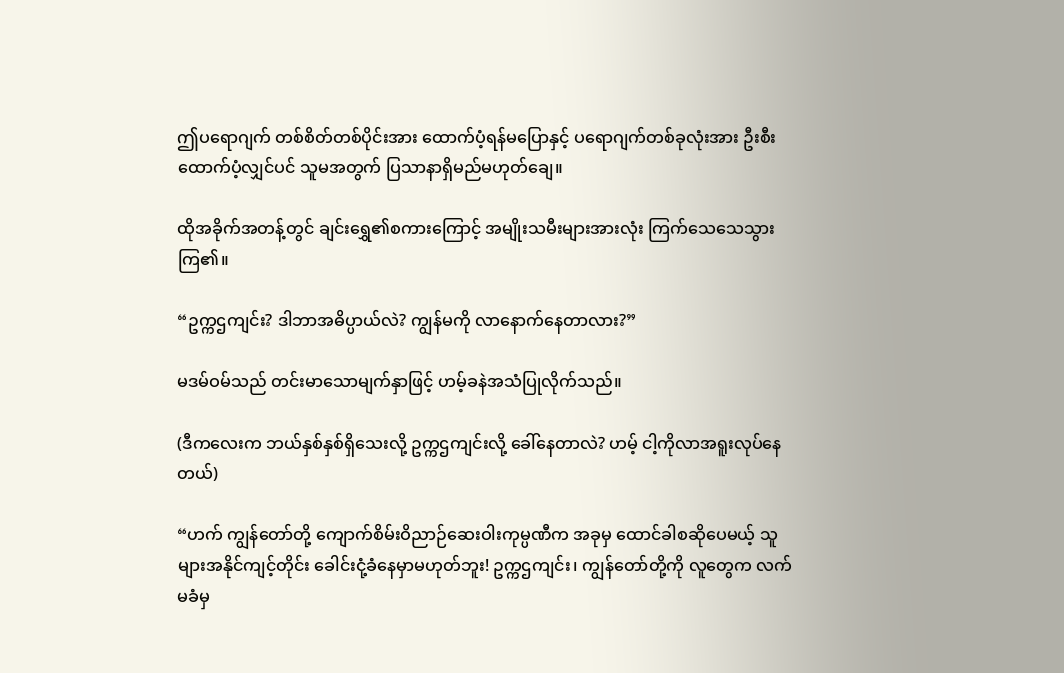ဤပရောဂျက် တစ်စိတ်တစ်ပိုင်းအား ထောက်ပံ့ရန်မပြောနှင့် ပရောဂျက်တစ်ခုလုံးအား ဦးစီးထောက်ပံ့လျှင်ပင် သူမအတွက် ပြသာနာရှိမည်မဟုတ်ချေ။

ထိုအခိုက်အတန့်တွင် ချင်းရွှေ၏စကားကြောင့် အမျိုးသမီးများအားလုံး ကြက်သေသေသွားကြ၏။

“ဥက္ကဌကျင်း? ဒါဘာအဓိပ္ပာယ်လဲ? ကျွန်မကို လာနောက်နေတာလား?”

မဒမ်ဝမ်သည် တင်းမာသောမျက်နှာဖြင့် ဟမ့်ခနဲအသံပြုလိုက်သည်။

(ဒီကလေးက ဘယ်နှစ်နှစ်ရှိသေးလို့ ဥက္ကဌကျင်းလို့ ခေါ်နေတာလဲ? ဟမ့် ငါ့ကိုလာအရူးလုပ်နေတယ်)

“ဟက် ကျွန်တော်တို့ ကျောက်စိမ်းဝိညာဉ်ဆေးဝါးကုမ္ပဏီက အခုမှ ထောင်ခါစဆိုပေမယ့် သူများအနိုင်ကျင့်တိုင်း ခေါင်းငုံ့ခံနေမှာမဟုတ်ဘူး! ဥက္ကဌကျင်း၊ ကျွန်တော်တို့ကို လူတွေက လက်မခံမှ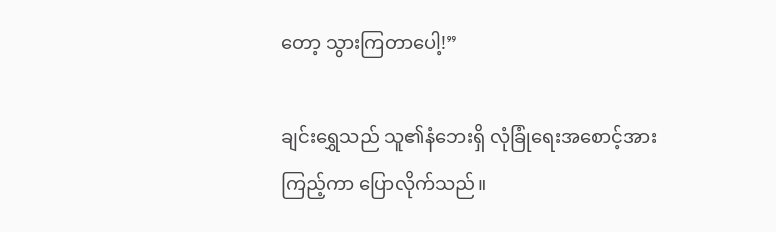တော့ သွားကြတာပေါ့!”

ချင်းရွှေသည် သူ၏နံဘေးရှိ လုံခြုံရေးအစောင့်အားကြည့်ကာ ပြောလိုက်သည်။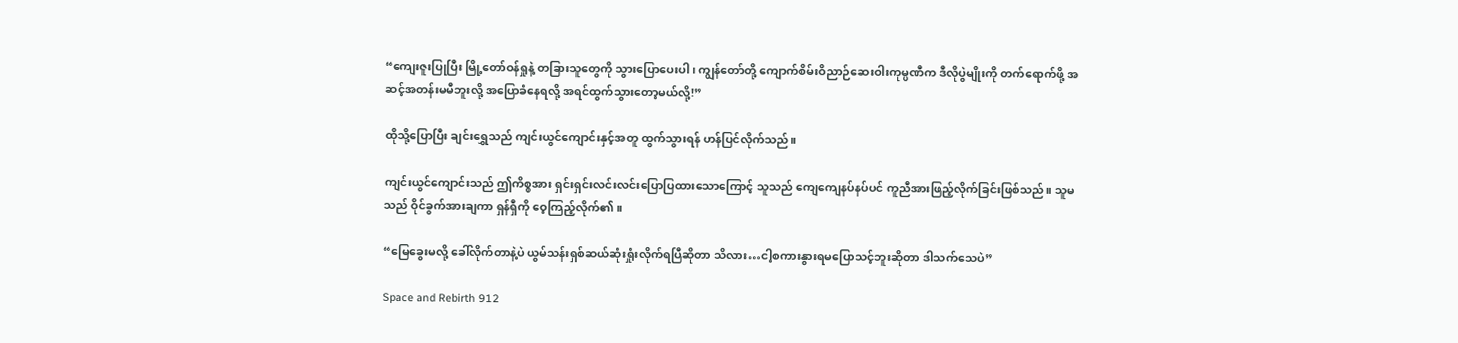“ကျေးဇူးပြုပြီး မြို့တော်ဝန်ရှုနဲ့ တခြားသူတွေကို သွားပြောပေးပါ၊ ကျွန်တော်တို့ ကျောက်စိမ်းဝိညာဉ်ဆေးဝါးကုမ္ပဏီက ဒီလိုပွဲမျိုးကို တက်ရောက်ဖို့ အဆင့်အတန်းမမီဘူးလို့ အပြောခံနေရလို့ အရင်ထွက်သွားတော့မယ်လို့!”

ထိုသို့ပြောပြီး ချင်းရွှေသည် ကျင်းယွင်ကျောင်းနှင့်အတူ ထွက်သွားရန် ဟန်ပြင်လိုက်သည်။

ကျင်းယွင်ကျောင်းသည် ဤကိစ္စအား ရှင်းရှင်းလင်းလင်းပြောပြထားသောကြောင့် သူသည် ကျေကျေနပ်နပ်ပင် ကူညီအားဖြည့်လိုက်ခြင်းဖြစ်သည်။ သူမသည် ဝိုင်ခွက်အားချကာ ရှန်ရှီကို ဝေ့ကြည့်လိုက်၏။

“မြေခွေးမလို့ ခေါ်လိုက်တာနဲ့ပဲ ယွမ်သန်းရှစ်ဆယ်ဆုံးရှုံးလိုက်ရပြီဆိုတာ သိလား…ငါ့စကားနွားရမပြောသင့်ဘူးဆိုတာ ဒါသက်သေပဲ”

Space and Rebirth 912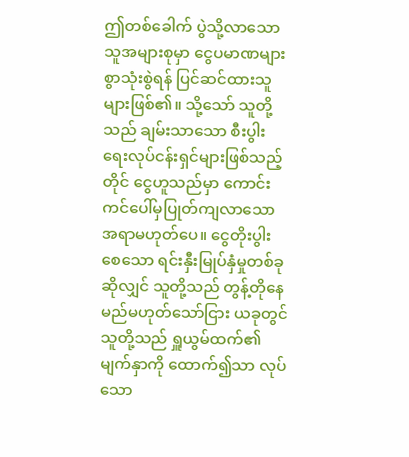ဤတစ်ခေါက် ပွဲသို့လာသောသူအများစုမှာ ငွေပမာဏများစွာသုံးစွဲရန် ပြင်ဆင်ထားသူများဖြစ်၏။ သို့သော် သူတို့သည် ချမ်းသာသော စီးပွါးရေးလုပ်ငန်းရှင်များဖြစ်သည့်တိုင် ငွေဟူသည်မှာ ကောင်းကင်ပေါ်မှပြုတ်ကျလာသောအရာမဟုတ်ပေ။ ငွေတိုးပွါးစေသော ရင်းနှီးမြုပ်နှံမှုတစ်ခုဆိုလျှင် သူတို့သည် တွန့်တိုနေမည်မဟုတ်သော်ငြား ယခုတွင် သူတို့သည် ရှူယွမ်ထက်၏မျက်နှာကို ထောက်၍သာ လုပ်သော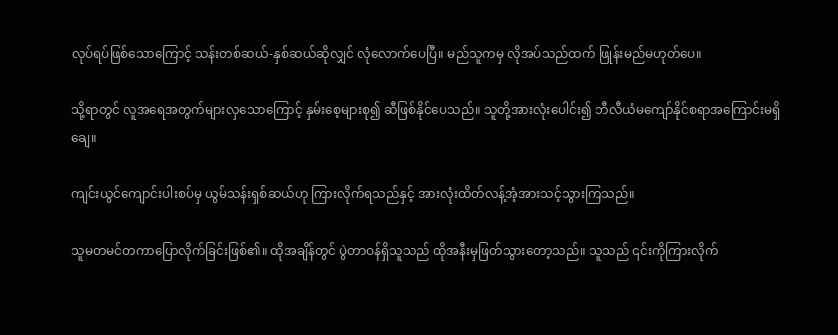လုပ်ရပ်ဖြစ်သောကြောင့် သန်းတစ်ဆယ်-နှစ်ဆယ်ဆိုလျှင် လုံလောက်ပေပြီ။ မည်သူကမှ လိုအပ်သည်ထက် ဖြုန်းမည်မဟုတ်ပေ။

သို့ရာတွင် လူအရေအတွက်များလှသောကြောင့် နှမ်းစေ့များစု၍ ဆီဖြစ်နိုင်ပေသည်။ သူတို့အားလုံးပေါင်း၍ ဘီလီယံမကျော်နိုင်စရာအကြောင်းမရှိချေ။

ကျင်းယွင်ကျောင်းပါးစပ်မှ ယွမ်သန်းရှစ်ဆယ်ဟု ကြားလိုက်ရသည်နှင့် အားလုံးထိတ်လန့်အံ့အားသင့်သွားကြသည်။

သူမတမင်တကာပြောလိုက်ခြင်းဖြစ်၏။ ထိုအချိန်တွင် ပွဲတာဝန်ရှိသူသည် ထိုအနီးမှဖြတ်သွားတော့သည်။ သူသည် ၎င်းကိုကြားလိုက်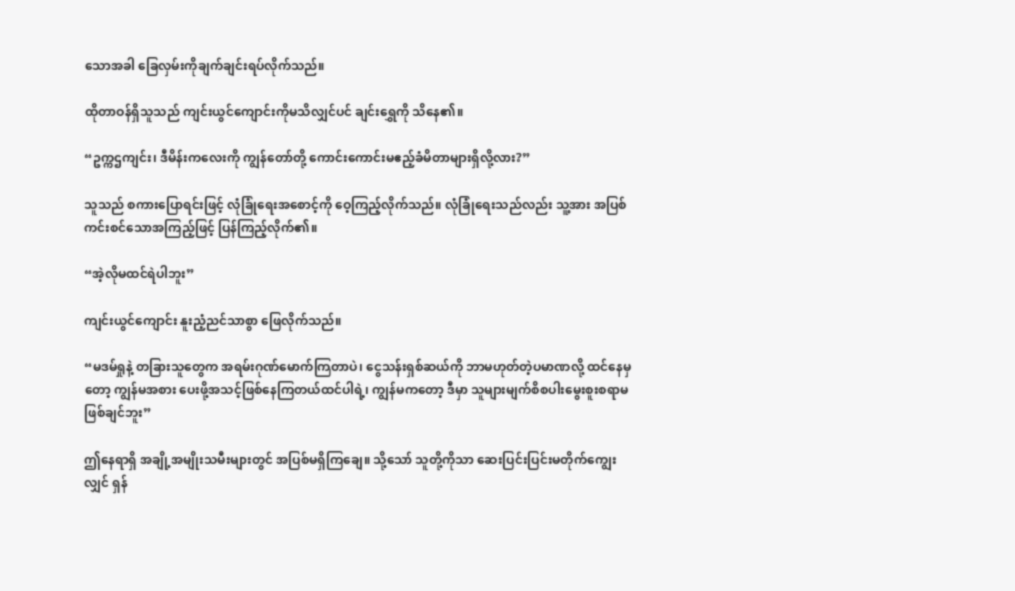သောအခါ ခြေလှမ်းကိုချက်ချင်းရပ်လိုက်သည်။

ထိုတာဝန်ရှိသူသည် ကျင်းယွင်ကျောင်းကိုမသိလျှင်ပင် ချင်းရွှေကို သိနေ၏။

“ဥက္ကဌကျင်း၊ ဒီမိန်းကလေးကို ကျွန်တော်တို့ ကောင်းကောင်းမဧည့်ခံမိတာများရှိလို့လား?”

သူသည် စကားပြောရင်းဖြင့် လုံခြုံရေးအစောင့်ကို ဝေ့ကြည့်လိုက်သည်။ လုံခြုံရေးသည်လည်း သူ့အား အပြစ်ကင်းစင်သောအကြည့်ဖြင့် ပြန်ကြည့်လိုက်၏။

“အဲ့လိုမထင်ရဲပါဘူး”

ကျင်းယွင်ကျောင်း နူးညံ့ညင်သာစွာ ဖြေလိုက်သည်။

“မဒမ်ရှုနဲ့ တခြားသူတွေက အရမ်းဂုဏ်မောက်ကြတာပဲ၊ ငွေသန်းရှစ်ဆယ်ကို ဘာမဟုတ်တဲ့ပမာဏလို့ ထင်နေမှတော့ ကျွန်မအစား ပေးဖို့အသင့်ဖြစ်နေကြတယ်ထင်ပါရဲ့၊ ကျွန်မကတော့ ဒီမှာ သူများမျက်စိစပါးမွေးစူးစရာမဖြစ်ချင်ဘူး”

ဤနေရာရှိ အချို့အမျိုးသမီးများတွင် အပြစ်မရှိကြချေ။ သို့သော် သူတို့ကိုသာ ဆေးပြင်းပြင်းမတိုက်ကျွေးလျှင် ရှန်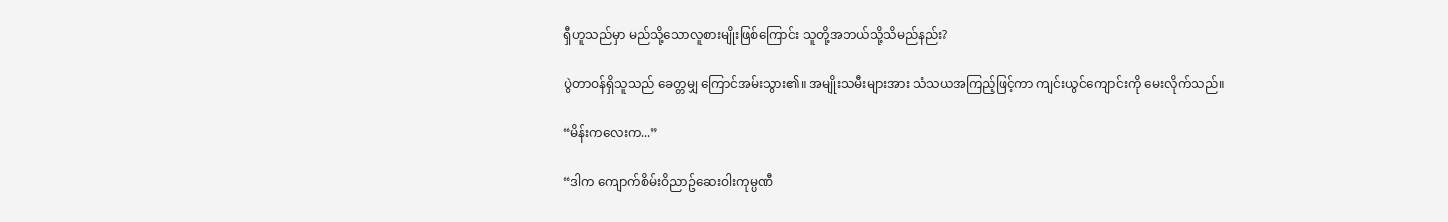ရှီဟူသည်မှာ မည်သို့သောလူစားမျိုးဖြစ်ကြောင်း သူတို့အဘယ်သို့သိမည်နည်း?

ပွဲတာဝန်ရှိသူသည် ခေတ္တမျှ ကြောင်အမ်းသွား၏။ အမျိုးသမီးများအား သံသယအကြည့်ဖြင့်ကာ ကျင်းယွင်ကျောင်းကို မေးလိုက်သည်။

“မိန်းကလေးက...”

“ဒါက ကျောက်စိမ်းဝိညာဥ်ဆေးဝါးကုမ္ပဏီ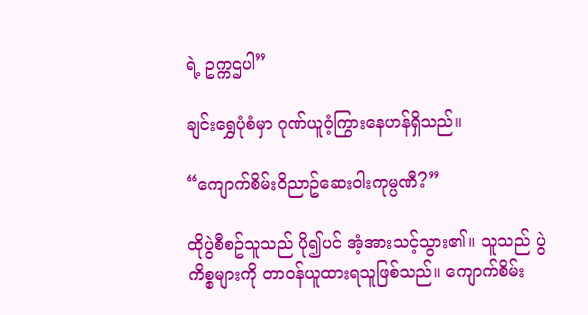ရဲ့ ဥက္ကဌပါ”

ချင်းရွှေပုံစံမှာ ဂုဏ်ယူဝံ့ကြွားနေဟန်ရှိသည်။

“ကျောက်စိမ်းဝိညာဥ်ဆေးဝါးကုမ္ပဏီ?”

ထိုပွဲစီစဥ်သူသည် ပို၍ပင် အံ့အားသင့်သွား၏။ သူသည် ပွဲကိစ္စများကို တာဝန်ယူထားရသူဖြစ်သည်။ ကျောက်စိမ်း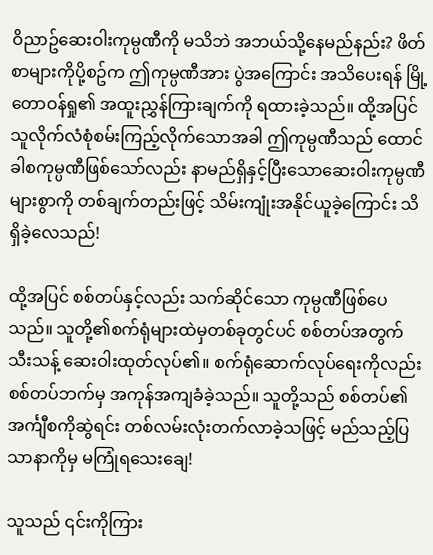ဝိညာဥ်ဆေးဝါးကုမ္ပဏီကို မသိဘဲ အဘယ်သို့နေမည်နည်း? ဖိတ်စာများကိုပို့စဥ်က ဤကုမ္ပဏီအား ပွဲအကြောင်း အသိပေးရန် မြို့တောဝန်ရှု၏ အထူးညွှန်ကြားချက်ကို ရထားခဲ့သည်။ ထို့အပြင် သူလိုက်လံစုံစမ်းကြည့်လိုက်သောအခါ ဤကုမ္ပဏီသည် ထောင်ခါစကုမ္ပဏီဖြစ်သော်လည်း နာမည်ရှိနှင့်ပြီးသောဆေးဝါးကုမ္ပဏီများစွာကို တစ်ချက်တည်းဖြင့် သိမ်းကျုံးအနိုင်ယူခဲ့ကြောင်း သိရှိခဲ့လေသည်!

ထို့အပြင် စစ်တပ်နှင့်လည်း သက်ဆိုင်သော ကုမ္ပဏီဖြစ်ပေသည်။ သူတို့၏စက်ရုံများထဲမှတစ်ခုတွင်ပင် စစ်တပ်အတွက်သီးသန့် ဆေးဝါးထုတ်လုပ်၏။ စက်ရုံဆောက်လုပ်ရေးကိုလည်း စစ်တပ်ဘက်မှ အကုန်အကျခံခဲ့သည်။ သူတို့သည် စစ်တပ်၏အင်္ကျီစကိုဆွဲရင်း တစ်လမ်းလုံးတက်လာခဲ့သဖြင့် မည်သည့်ပြသာနာကိုမှ မကြုံရသေးချေ!

သူသည် ၎င်းကိုကြား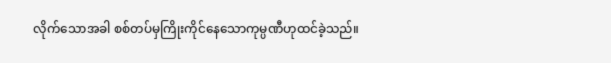လိုက်သောအခါ စစ်တပ်မှကြိုးကိုင်နေသောကုမ္ပဏီဟုထင်ခဲ့သည်။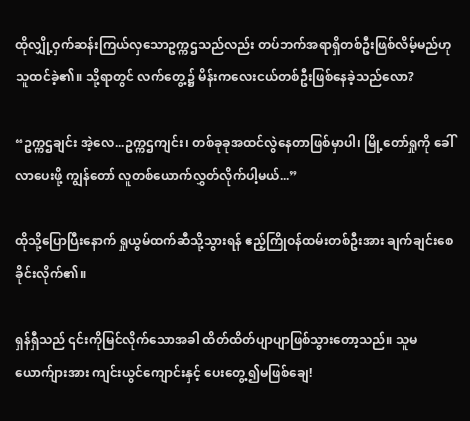ထိုလျှို့ဝှက်ဆန်းကြယ်လှသောဥက္ကဌသည်လည်း တပ်ဘက်အရာရှိတစ်ဦးဖြစ်လိမ့်မည်ဟု သူထင်ခဲ့၏။ သို့ရာတွင် လက်တွေ့၌ မိန်းကလေးငယ်တစ်ဦးဖြစ်နေခဲ့သည်လော?

“ဥက္ကဌချင်း အဲ့လေ...ဥက္ကဌကျင်း၊ တစ်ခုခုအထင်လွဲနေတာဖြစ်မှာပါ၊ မြို့တော်ရှုကို ခေါ်လာပေးဖို့ ကျွန်တော် လူတစ်ယောက်လွှတ်လိုက်ပါ့မယ်...”

ထိုသို့ပြောပြီးနောက် ရှုယွမ်ထက်ဆီသို့သွားရန် ဧည့်ကြိုဝန်ထမ်းတစ်ဦးအား ချက်ချင်းစေခိုင်းလိုက်၏။

ရှန်ရှီသည် ၎င်းကိုမြင်လိုက်သောအခါ ထိတ်ထိတ်ပျာပျာဖြစ်သွားတော့သည်။ သူမယောက်ျားအား ကျင်းယွင်ကျောင်းနှင့် ပေးတွေ့၍မဖြစ်ချေ!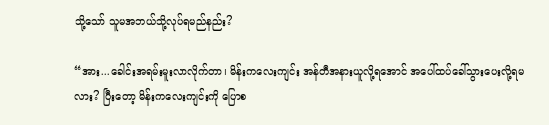သို့သော် သူမအဘယ်သို့လုပ်ရမည်နည်း?

“အား...ခေါင်းအရမ်းမူးလာလိုက်တာ၊ မိန်းကလေးကျင်း အန်တီအနားယူလို့ရအောင် အပေါ်ထပ်ခေါ်သွားပေးလို့ရမလား? ပြီးတော့ မိန်းကလေးကျင်းကို ပြောစ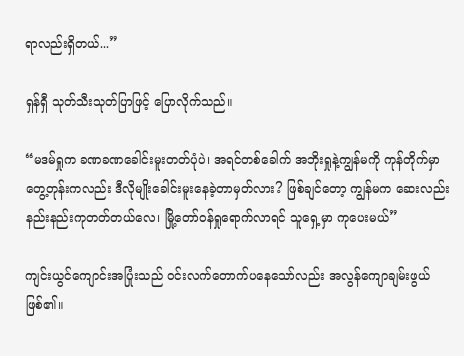ရာလည်းရှိတယ်...”

ရှန်ရှီ သုတ်သီးသုတ်ပြာဖြင့် ပြောလိုက်သည်။

“မဒမ်ရှုက ခဏခဏခေါင်းမူးတတ်ပုံပဲ၊ အရင်တစ်ခေါက် အဘိုးရှုနဲ့ကျွန်မကို ကုန်တိုက်မှာတွေ့တုန်းကလည်း ဒီလိုမျိုးခေါင်းမူးနေခဲ့တာမှတ်လား? ဖြစ်ချင်တော့ ကျွန်မက ဆေးလည်းနည်းနည်းကုတတ်တယ်လေ၊ မြို့တော်ဝန်ရှုရောက်လာရင် သူရှေ့မှာ ကုပေးမယ်”

ကျင်းယွင်ကျောင်းအပြုံးသည် ဝင်းလက်တောက်ပနေသော်လည်း အလွန်ကျောချမ်းဖွယ်ဖြစ်၏။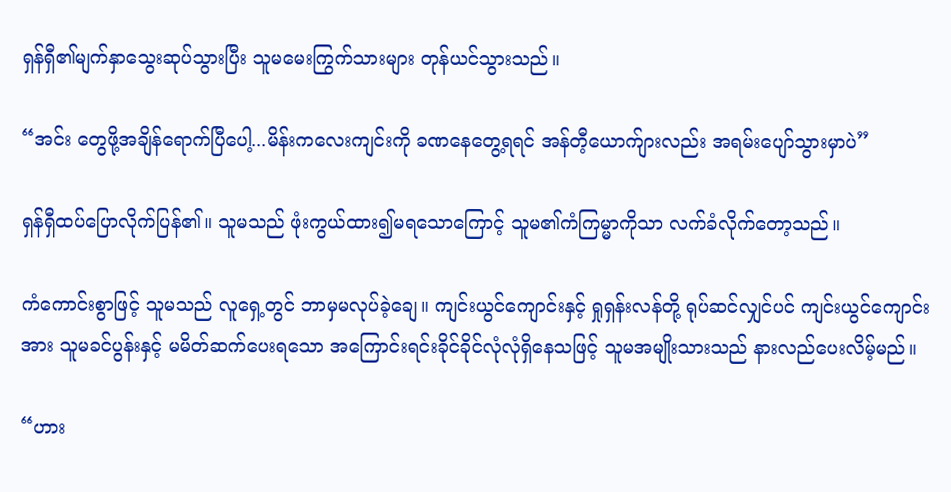ရှန်ရှီ၏မျက်နှာသွေးဆုပ်သွားပြီး သူမမေးကြွက်သားများ တုန်ယင်သွားသည်။

“အင်း တွေဖို့အချိန်ရောက်ပြီပေါ့...မိန်းကလေးကျင်းကို ခဏနေတွေ့ရရင် အန်တီ့ယောက်ျားလည်း အရမ်းပျော်သွားမှာပဲ”

ရှန်ရှီထပ်ပြောလိုက်ပြန်၏။ သူမသည် ဖုံးကွယ်ထား၍မရသောကြောင့် သူမ၏ကံကြမ္မာကိုသာ လက်ခံလိုက်တော့သည်။

ကံကောင်းစွာဖြင့် သူမသည် လူရှေ့တွင် ဘာမှမလုပ်ခဲ့ချေ။ ကျင်းယွင်ကျောင်းနှင့် ရှုရှန်းလန်တို့ ရုပ်ဆင်လျှင်ပင် ကျင်းယွင်ကျောင်းအား သူမခင်ပွန်းနှင့် မမိတ်ဆက်ပေးရသော အကြောင်းရင်းခိုင်ခိုင်လုံလုံရှိနေသဖြင့် သူမအမျိုးသားသည် နားလည်ပေးလိမ့်မည်။

“ဟား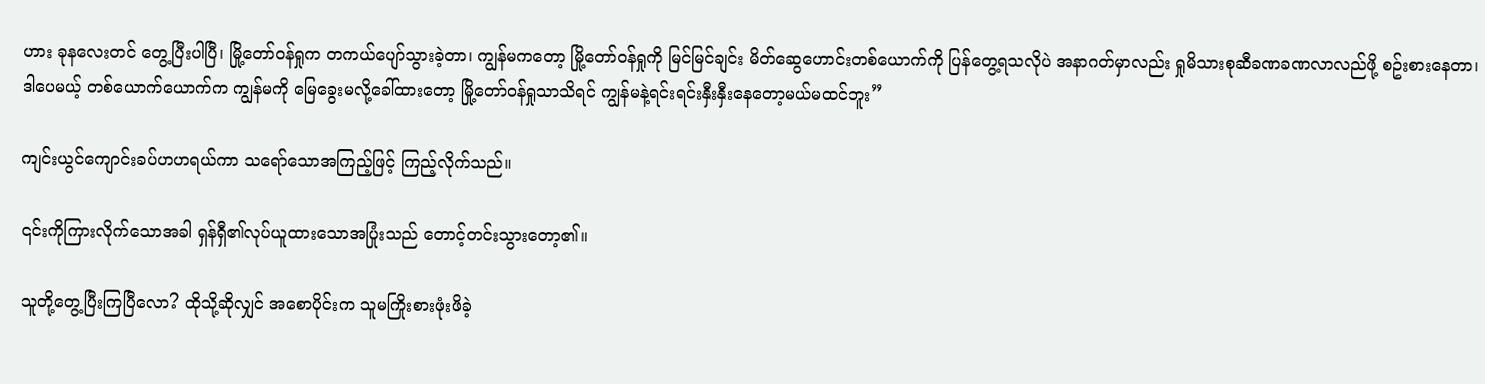ဟား ခုနလေးတင် တွေ့ပြီးပါပြီ၊ မြို့တော်ဝန်ရှုက တကယ်ပျော်သွားခဲ့တာ၊ ကျွန်မကတော့ မြို့တော်ဝန်ရှုကို မြင်မြင်ချင်း မိတ်ဆွေဟောင်းတစ်ယောက်ကို ပြန်တွေ့ရသလိုပဲ အနာဂတ်မှာလည်း ရှုမိသားစုဆီခဏခဏလာလည်ဖို့ စဥ်းစားနေတာ၊ ဒါပေမယ့် တစ်ယောက်ယောက်က ကျွန်မကို မြေခွေးမလို့ခေါ်ထားတော့ မြို့တော်ဝန်ရှုသာသိရင် ကျွန်မနဲ့ရင်းရင်းနှီးနှီးနေတော့မယ်မထင်ဘူး”

ကျင်းယွင်ကျောင်းခပ်ဟဟရယ်ကာ သရော်သောအကြည့်ဖြင့် ကြည့်လိုက်သည်။

၎င်းကိုကြားလိုက်သောအခါ ရှန်ရှီ၏လုပ်ယူထားသောအပြုံးသည် တောင့်တင်းသွားတော့၏။

သူတို့တွေ့ပြီးကြပြီလော? ထိုသို့ဆိုလျှင် အစောပိုင်းက သူမကြိုးစားဖုံးဖိခဲ့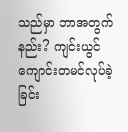သည်မှာ ဘာအတွက်နည်း? ကျင်းယွင်ကျောင်းတမင်လုပ်ခဲ့ခြင်း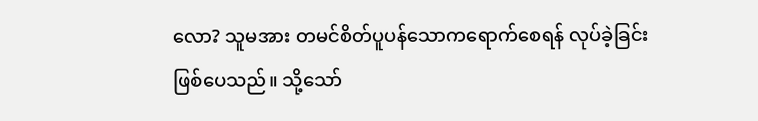လော? သူမအား တမင်စိတ်ပူပန်သောကရောက်စေရန် လုပ်ခဲ့ခြင်းဖြစ်ပေသည်။ သို့သော်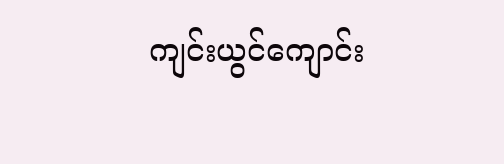ကျင်းယွင်ကျောင်း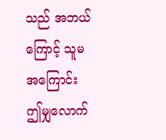သည် အဘယ်ကြောင့် သူမအကြောင်း ဤမျှလောက်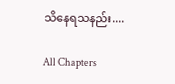သိနေရသနည်း....

All Chapters